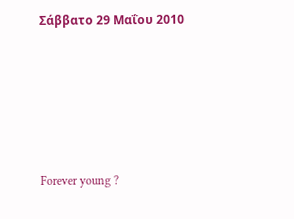Σάββατο 29 Μαΐου 2010





Forever young ?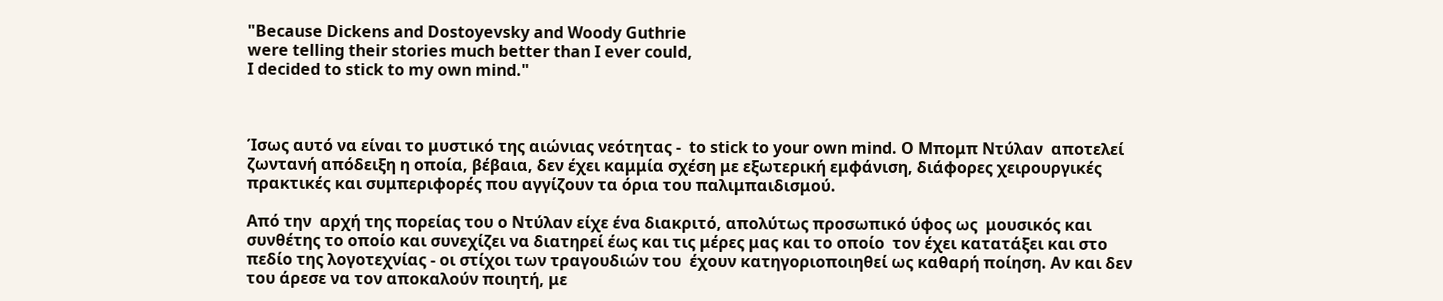"Because Dickens and Dostoyevsky and Woody Guthrie
were telling their stories much better than Ι ever could,
I decided to stick to my own mind."



Ίσως αυτό να είναι το μυστικό της αιώνιας νεότητας -  to stick to your own mind. Ο Μπομπ Ντύλαν  αποτελεί  ζωντανή απόδειξη η οποία, βέβαια, δεν έχει καμμία σχέση με εξωτερική εμφάνιση, διάφορες χειρουργικές πρακτικές και συμπεριφορές που αγγίζουν τα όρια του παλιμπαιδισμού.

Από την  αρχή της πορείας του ο Ντύλαν είχε ένα διακριτό, απολύτως προσωπικό ύφος ως  μουσικός και  συνθέτης το οποίο και συνεχίζει να διατηρεί έως και τις μέρες μας και το οποίο  τον έχει κατατάξει και στο πεδίο της λογοτεχνίας - οι στίχοι των τραγουδιών του  έχουν κατηγοριοποιηθεί ως καθαρή ποίηση. Αν και δεν του άρεσε να τον αποκαλούν ποιητή, με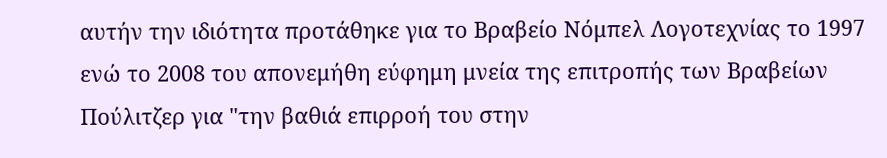αυτήν την ιδιότητα προτάθηκε για το Βραβείο Νόμπελ Λογοτεχνίας το 1997 ενώ το 2008 του απονεμήθη εύφημη μνεία της επιτροπής των Βραβείων Πούλιτζερ για "την βαθιά επιρροή του στην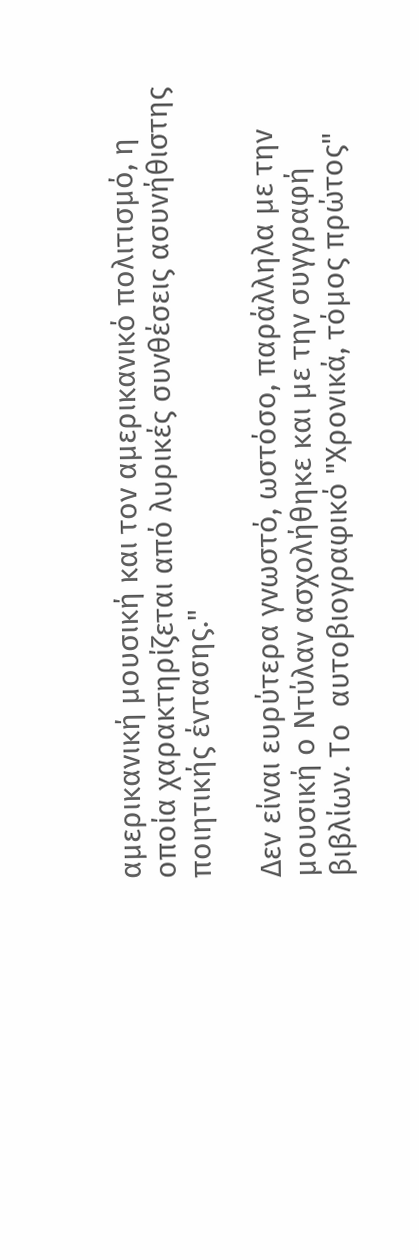αμερικανική μουσική και τον αμερικανικό πολιτισμό, η οποία χαρακτηρίζεται από λυρικές συνθέσεις ασυνήθιστης ποιητικής έντασης."

Δεν είναι ευρύτερα γνωστό, ωστόσο, παράλληλα με την μουσική ο Ντύλαν ασχολήθηκε και με την συγγραφή βιβλίων. Το  αυτοβιογραφικό "Χρονικά, τόμος πρώτος"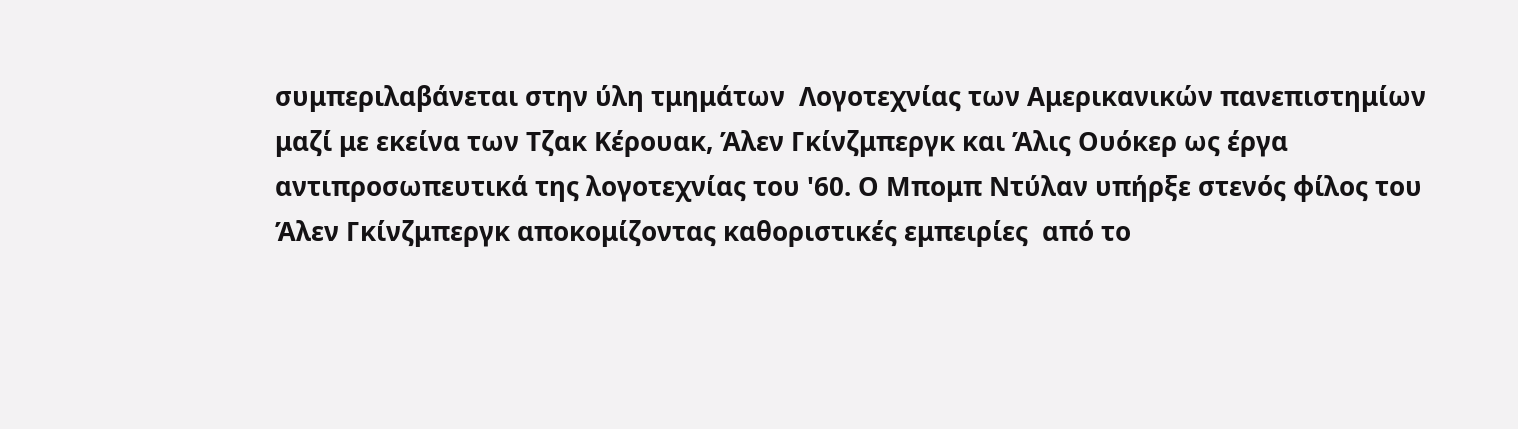συμπεριλαβάνεται στην ύλη τμημάτων  Λογοτεχνίας των Αμερικανικών πανεπιστημίων μαζί με εκείνα των Τζακ Κέρουακ, Άλεν Γκίνζμπεργκ και Άλις Ουόκερ ως έργα αντιπροσωπευτικά της λογοτεχνίας του '60. Ο Μπομπ Ντύλαν υπήρξε στενός φίλος του Άλεν Γκίνζμπεργκ αποκομίζοντας καθοριστικές εμπειρίες  από το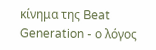κίνημα της Beat Generation - ο λόγος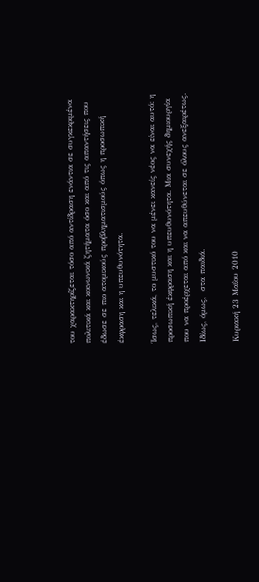του χαρακτηρίζεται τόσο από αντίδραση ενάντια σε συγκεκριμένα πολιτικά και κοινωνικά ζητήματα όσο και από τις απαντήσεις που έδωσε σε πιο ατομικούς προβληματισμούς όπως η προσωπική έκφραση και η υπευθυνότητα.

Ίσως, τελικά, το μυστικό του να μένει κανείς νέος να είναι αυτό: η προσωπική έκφραση και η υπευθυνότητα. Μια συνεχής δημιουργία που να προέρχεται από και να απευθύνεται σε όλους ανεξαιρέτως. Ιδίως, όμως,  στα παιδιά.

Κυριακή 23 Μαΐου 2010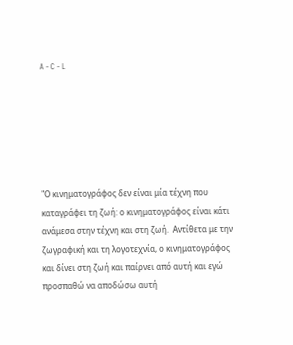A - C - L






"Ο κινηματογράφος δεν είναι μία τέχνη που καταγράφει τη ζωή: ο κινηματογράφος είναι κάτι ανάμεσα στην τέχνη και στη ζωή.  Αντίθετα με την ζωγραφική και τη λογοτεχνία, ο κινηματογράφος και δίνει στη ζωή και παίρνει από αυτή και εγώ προσπαθώ να αποδώσω αυτή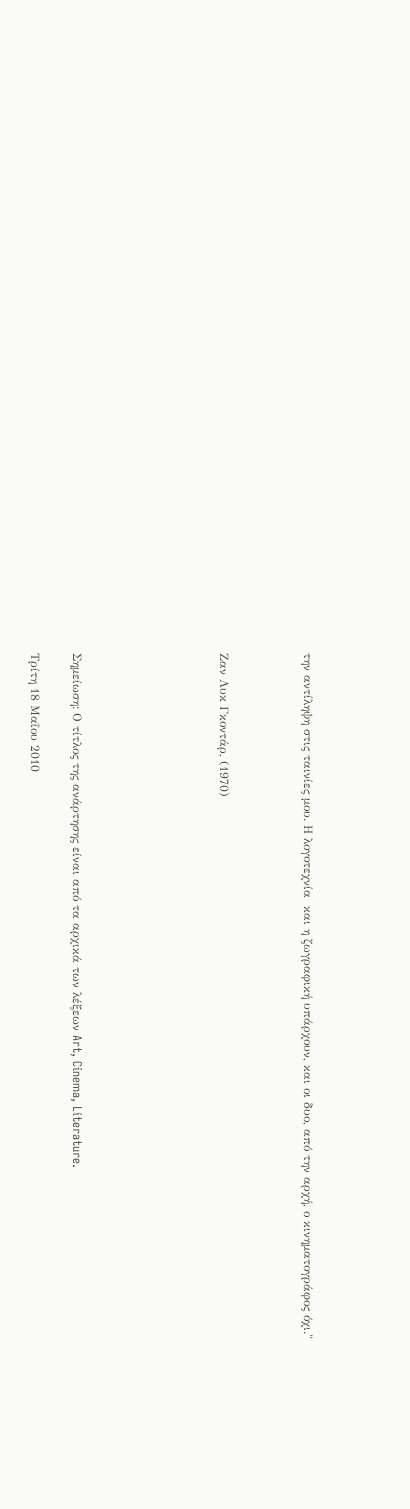την αντίληψη στις ταινίες μου. Η λογοτεχνία  και η ζωγραφική υπάρχουν, και οι δυο, από την αρχή, ο κινηματογράφος όχι."



Ζαν Λυκ Γκοντάρ, (1970)






Σημείωση: Ο τίτλος της ανάρτησης είναι από τα αρχικά των λέξεων Art, Cinema, Literature.

Τρίτη 18 Μαΐου 2010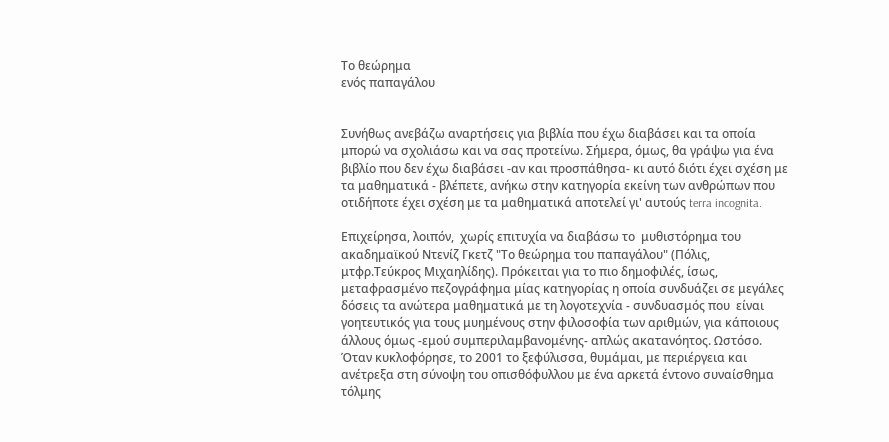Το θεώρημα
ενός παπαγάλου


Συνήθως ανεβάζω αναρτήσεις για βιβλία που έχω διαβάσει και τα οποία μπορώ να σχολιάσω και να σας προτείνω. Σήμερα, όμως, θα γράψω για ένα βιβλίο που δεν έχω διαβάσει -αν και προσπάθησα- κι αυτό διότι έχει σχέση με τα μαθηματικά - βλέπετε, ανήκω στην κατηγορία εκείνη των ανθρώπων που οτιδήποτε έχει σχέση με τα μαθηματικά αποτελεί γι' αυτούς terra incognita.

Επιχείρησα, λοιπόν,  χωρίς επιτυχία να διαβάσω το  μυθιστόρημα του  ακαδημαϊκού Ντενίζ Γκετζ "Το θεώρημα του παπαγάλου" (Πόλις, μτφρ.Τεύκρος Μιχαηλίδης). Πρόκειται για το πιο δημοφιλές, ίσως, μεταφρασμένο πεζογράφημα μίας κατηγορίας η οποία συνδυάζει σε μεγάλες δόσεις τα ανώτερα μαθηματικά με τη λογοτεχνία - συνδυασμός που  είναι γοητευτικός για τους μυημένους στην φιλοσοφία των αριθμών, για κάποιους άλλους όμως -εμού συμπεριλαμβανομένης- απλώς ακατανόητος. Ωστόσο. Όταν κυκλοφόρησε, το 2001 το ξεφύλισσα, θυμάμαι, με περιέργεια και ανέτρεξα στη σύνοψη του οπισθόφυλλου με ένα αρκετά έντονο συναίσθημα τόλμης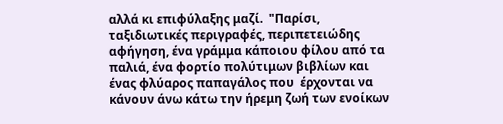αλλά κι επιφύλαξης μαζί.  "Παρίσι, ταξιδιωτικές περιγραφές, περιπετειώδης αφήγηση, ένα γράμμα κάποιου φίλου από τα παλιά, ένα φορτίο πολύτιμων βιβλίων και ένας φλύαρος παπαγάλος που  έρχονται να κάνουν άνω κάτω την ήρεμη ζωή των ενοίκων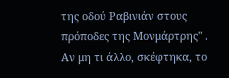της οδού Ραβινιάν στους πρόποδες της Μονμάρτρης" . Αν μη τι άλλο, σκέφτηκα, το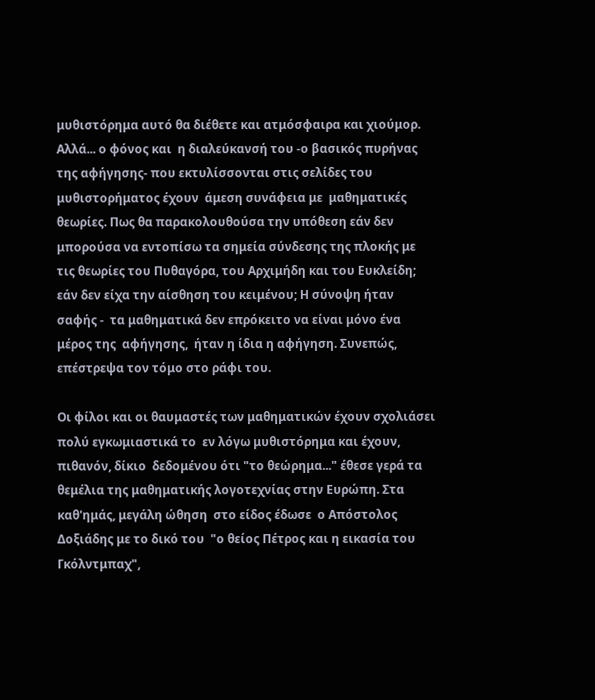μυθιστόρημα αυτό θα διέθετε και ατμόσφαιρα και χιούμορ. Αλλά... ο φόνος και  η διαλεύκανσή του -ο βασικός πυρήνας της αφήγησης- που εκτυλίσσονται στις σελίδες του μυθιστορήματος έχουν  άμεση συνάφεια με  μαθηματικές θεωρίες. Πως θα παρακολουθούσα την υπόθεση εάν δεν  μπορούσα να εντοπίσω τα σημεία σύνδεσης της πλοκής με τις θεωρίες του Πυθαγόρα, του Αρχιμήδη και του Ευκλείδη;  εάν δεν είχα την αίσθηση του κειμένου; Η σύνοψη ήταν σαφής -  τα μαθηματικά δεν επρόκειτο να είναι μόνο ένα μέρος της  αφήγησης,  ήταν η ίδια η αφήγηση. Συνεπώς, επέστρεψα τον τόμο στο ράφι του.

Οι φίλοι και οι θαυμαστές των μαθηματικών έχουν σχολιάσει   πολύ εγκωμιαστικά το  εν λόγω μυθιστόρημα και έχουν, πιθανόν, δίκιο  δεδομένου ότι "το θεώρημα..." έθεσε γερά τα θεμέλια της μαθηματικής λογοτεχνίας στην Ευρώπη. Στα καθ'ημάς, μεγάλη ώθηση  στο είδος έδωσε  ο Απόστολος Δοξιάδης με το δικό του  "ο θείος Πέτρος και η εικασία του Γκόλντμπαχ",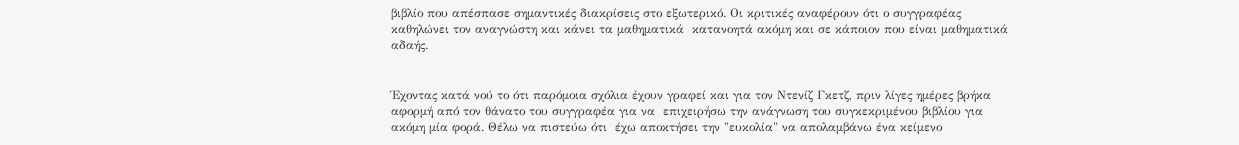βιβλίο που απέσπασε σημαντικές διακρίσεις στο εξωτερικό. Οι κριτικές αναφέρουν ότι ο συγγραφέας καθηλώνει τον αναγνώστη και κάνει τα μαθηματικά  κατανοητά ακόμη και σε κάποιον που είναι μαθηματικά αδαής.


Έχοντας κατά νού το ότι παρόμοια σχόλια έχουν γραφεί και για τον Ντενίζ Γκετζ, πριν λίγες ημέρες βρήκα  αφορμή από τον θάνατο του συγγραφέα για να  επιχειρήσω την ανάγνωση του συγκεκριμένου βιβλίου για ακόμη μία φορά. Θέλω να πιστεύω ότι  έχω αποκτήσει την "ευκολία" να απολαμβάνω ένα κείμενο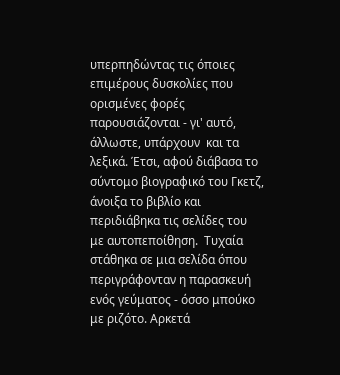υπερπηδώντας τις όποιες επιμέρους δυσκολίες που ορισμένες φορές παρουσιάζονται - γι' αυτό, άλλωστε, υπάρχουν  και τα λεξικά. Έτσι, αφού διάβασα το σύντομο βιογραφικό του Γκετζ, άνοιξα το βιβλίο και περιδιάβηκα τις σελίδες του  με αυτοπεποίθηση.  Τυχαία στάθηκα σε μια σελίδα όπου περιγράφονταν η παρασκευή ενός γεύματος - όσσο μπούκο με ριζότο. Αρκετά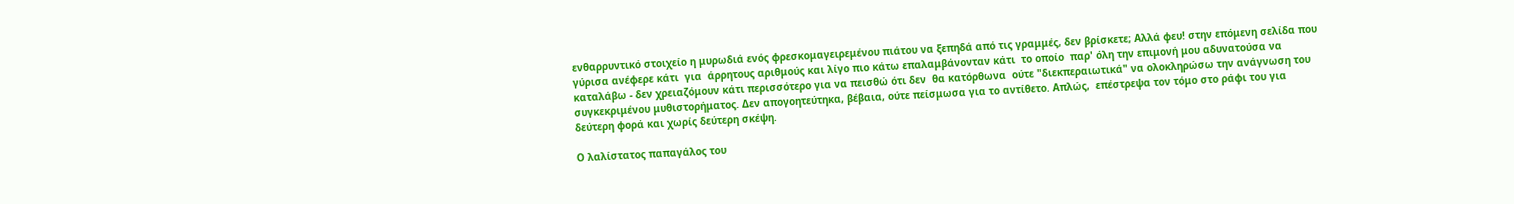ενθαρρυντικό στοιχείο η μυρωδιά ενός φρεσκομαγειρεμένου πιάτου να ξεπηδά από τις γραμμές, δεν βρίσκετε; Αλλά φευ! στην επόμενη σελίδα που γύρισα ανέφερε κάτι  για  άρρητους αριθμούς και λίγο πιο κάτω επαλαμβάνονταν κάτι  το οποίο  παρ' όλη την επιμονή μου αδυνατούσα να καταλάβω - δεν χρειαζόμουν κάτι περισσότερο για να πεισθώ ότι δεν  θα κατόρθωνα  ούτε "διεκπεραιωτικά" να ολοκληρώσω την ανάγνωση του συγκεκριμένου μυθιστορήματος. Δεν απογοητεύτηκα, βέβαια, ούτε πείσμωσα για το αντίθετο. Απλώς,  επέστρεψα τον τόμο στο ράφι του για δεύτερη φορά και χωρίς δεύτερη σκέψη.

Ο λαλίστατος παπαγάλος του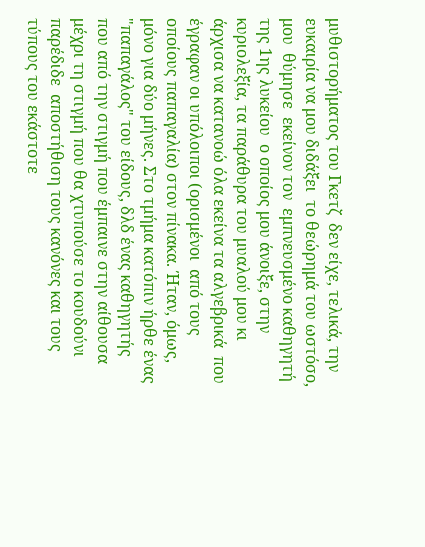μυθιστορήματος του Γκετζ  δεν είχε, τελικά, την ευκαιρία να μου διδάξει  το θεώρημά του ωστόσο, μου  θύμησε  εκείνον τον  εμπνευσμένο καθηγητή της 1ης λυκείου  ο οποίος μου άνοιξε, στην κυριολεξία, τα παράθυρα του μυαλού μου κι άρχισα να κατανοώ όλα εκείνα τα αλγεβρικά  που  έγραφαν οι υπόλοιποι (ορισμένοι  από τους οποίους παπαγαλία) στον πίνακα. Ήταν, όμως, μόνο για δύο μήνες. Στο τμήμα κατόπιν ήρθε ένας "παπαγάλος" του είδους, δλδ ένας καθηγητής που από την στιγμή που έμπαινε στην αίθουσα μέχρι τη στιγμή που θα χτυπούσε το κουδούνι  παρέδιδε  αποστήθιση τους κανόνες και τους τύπους του εκάστοτε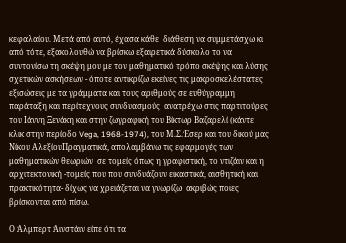κεφαλαίου. Μετά από αυτό, έχασα κάθε  διάθεση να συμμετάσχω κι από τότε, εξακολουθώ να βρίσκω εξαιρετικά δύσκολο το να συντονίσω τη σκέψη μου με τον μαθηματικό τρόπο σκέψης και λύσης  σχετικών ασκήσεων - όποτε αντικρίζω εκείνες τις μακροσκελέστατες εξισώσεις με τα γράμματα και τους αριθμούς σε ευθύγραμμη παράταξη και περίτεχνους συνδυασμούς  ανατρέχω στις παρτιτούρες του Ιάννη Ξενάκη και στην ζωγραφική του Βίκτωρ Βαζαρελί (κάντε κλικ στην περίοδο Vega, 1968-1974), του Μ.Σ.Έσερ και του δικού μας Νίκου ΑλεξίουΠραγματικά, απολαμβάνω τις εφαρμογές των μαθηματικών θεωριών  σε τομείς όπως η γραφιστική, το ντιζάιν και η αρχιτεκτονική -τομείς που που συνδυάζουν εικαστικά, αισθητική και  πρακτικότητα- δίχως να χρειάζεται να γνωρίζω  ακριβώς ποιες   βρίσκονται από πίσω.

Ο Άλμπερτ Άινστάιν είπε ότι τα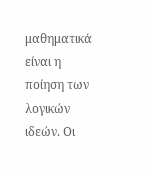μαθηματικά είναι η ποίηση των λογικών ιδεών. Οι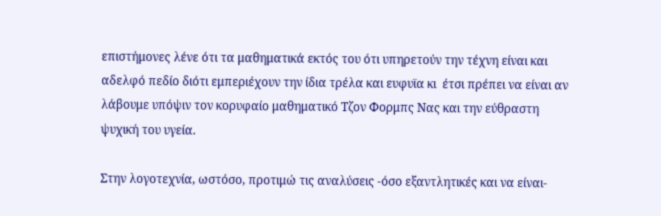επιστήμονες λένε ότι τα μαθηματικά εκτός του ότι υπηρετούν την τέχνη είναι και αδελφό πεδίο διότι εμπεριέχουν την ίδια τρέλα και ευφυϊα κι  έτσι πρέπει να είναι αν λάβουμε υπόψιν τον κορυφαίο μαθηματικό Τζον Φορμπς Νας και την εύθραστη ψυχική του υγεία.

Στην λογοτεχνία, ωστόσο, προτιμώ τις αναλύσεις -όσο εξαντλητικές και να είναι-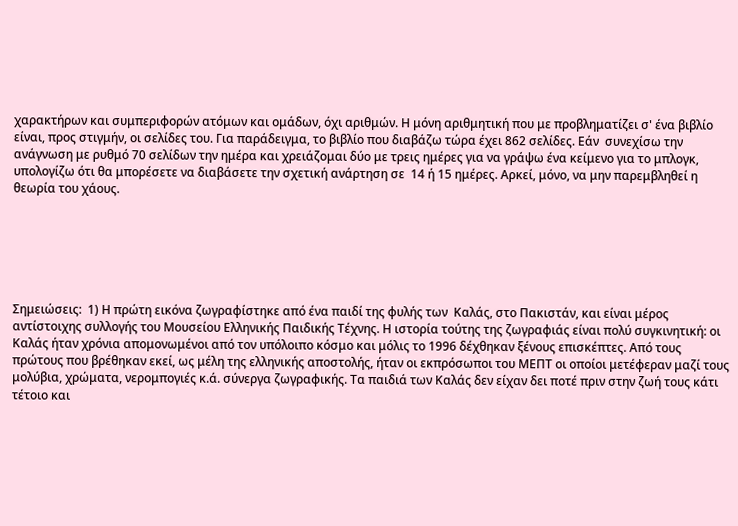χαρακτήρων και συμπεριφορών ατόμων και ομάδων, όχι αριθμών. Η μόνη αριθμητική που με προβληματίζει σ' ένα βιβλίο  είναι, προς στιγμήν, οι σελίδες του. Για παράδειγμα, το βιβλίο που διαβάζω τώρα έχει 862 σελίδες. Εάν  συνεχίσω την ανάγνωση με ρυθμό 70 σελίδων την ημέρα και χρειάζομαι δύο με τρεις ημέρες για να γράψω ένα κείμενο για το μπλογκ, υπολογίζω ότι θα μπορέσετε να διαβάσετε την σχετική ανάρτηση σε  14 ή 15 ημέρες. Αρκεί, μόνο, να μην παρεμβληθεί η θεωρία του χάους.






Σημειώσεις:  1) Η πρώτη εικόνα ζωγραφίστηκε από ένα παιδί της φυλής των  Καλάς, στο Πακιστάν, και είναι μέρος αντίστοιχης συλλογής του Μουσείου Ελληνικής Παιδικής Τέχνης. Η ιστορία τούτης της ζωγραφιάς είναι πολύ συγκινητική: οι Καλάς ήταν χρόνια απομονωμένοι από τον υπόλοιπο κόσμο και μόλις το 1996 δέχθηκαν ξένους επισκέπτες. Από τους πρώτους που βρέθηκαν εκεί, ως μέλη της ελληνικής αποστολής, ήταν οι εκπρόσωποι του ΜΕΠΤ οι οποίοι μετέφεραν μαζί τους μολύβια, χρώματα, νερομπογιές κ.ά. σύνεργα ζωγραφικής. Τα παιδιά των Καλάς δεν είχαν δει ποτέ πριν στην ζωή τους κάτι τέτοιο και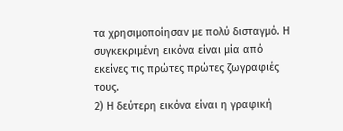τα χρησιμοποίησαν με πολύ δισταγμό. Η συγκεκριμένη εικόνα είναι μία από εκείνες τις πρώτες πρώτες ζωγραφιές τους.
2) Η δεύτερη εικόνα είναι η γραφική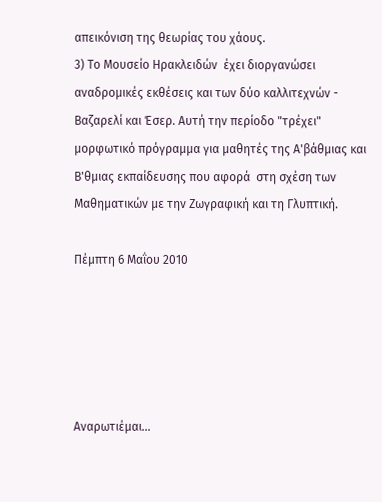απεικόνιση της θεωρίας του χάους.
3) Το Μουσείο Ηρακλειδών  έχει διοργανώσει αναδρομικές εκθέσεις και των δύο καλλιτεχνών -  Βαζαρελί και Έσερ. Αυτή την περίοδο "τρέχει" μορφωτικό πρόγραμμα για μαθητές της Α'βάθμιας και Β'θμιας εκπαίδευσης που αφορά  στη σχέση των Μαθηματικών με την Ζωγραφική και τη Γλυπτική.

Πέμπτη 6 Μαΐου 2010





Αναρωτιέμαι...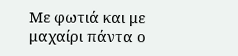Με φωτιά και με μαχαίρι πάντα ο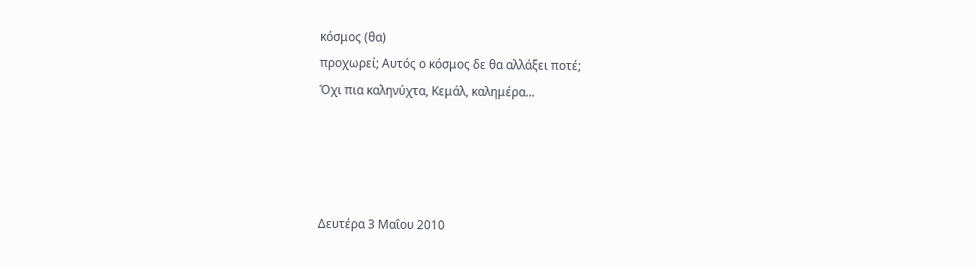κόσμος (θα)
προχωρεί; Αυτός ο κόσμος δε θα αλλάξει ποτέ;
Όχι πια καληνύχτα, Κεμάλ, καλημέρα...




Δευτέρα 3 Μαΐου 2010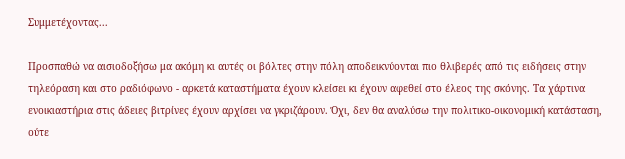Συμμετέχοντας...

Προσπαθώ να αισιοδοξήσω μα ακόμη κι αυτές οι βόλτες στην πόλη αποδεικνύονται πιο θλιβερές από τις ειδήσεις στην τηλεόραση και στο ραδιόφωνο - αρκετά καταστήματα έχουν κλείσει κι έχουν αφεθεί στο έλεος της σκόνης. Τα χάρτινα ενοικιαστήρια στις άδειες βιτρίνες έχουν αρχίσει να γκριζάρουν. Όχι, δεν θα αναλύσω την πολιτικο-οικονομική κατάσταση, ούτε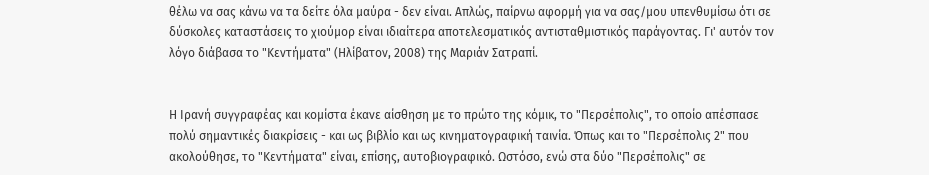θέλω να σας κάνω να τα δείτε όλα μαύρα - δεν είναι. Απλώς, παίρνω αφορμή για να σας/μου υπενθυμίσω ότι σε δύσκολες καταστάσεις το χιούμορ είναι ιδιαίτερα αποτελεσματικός αντισταθμιστικός παράγοντας. Γι' αυτόν τον λόγο διάβασα το "Κεντήματα" (Ηλίβατον, 2008) της Μαριάν Σατραπί.


Η Ιρανή συγγραφέας και κομίστα έκανε αίσθηση με το πρώτο της κόμικ, το "Περσέπολις", το οποίο απέσπασε πολύ σημαντικές διακρίσεις - και ως βιβλίο και ως κινηματογραφική ταινία. Όπως και το "Περσέπολις 2" που ακολούθησε, το "Κεντήματα" είναι, επίσης, αυτοβιογραφικό. Ωστόσο, ενώ στα δύο "Περσέπολις" σε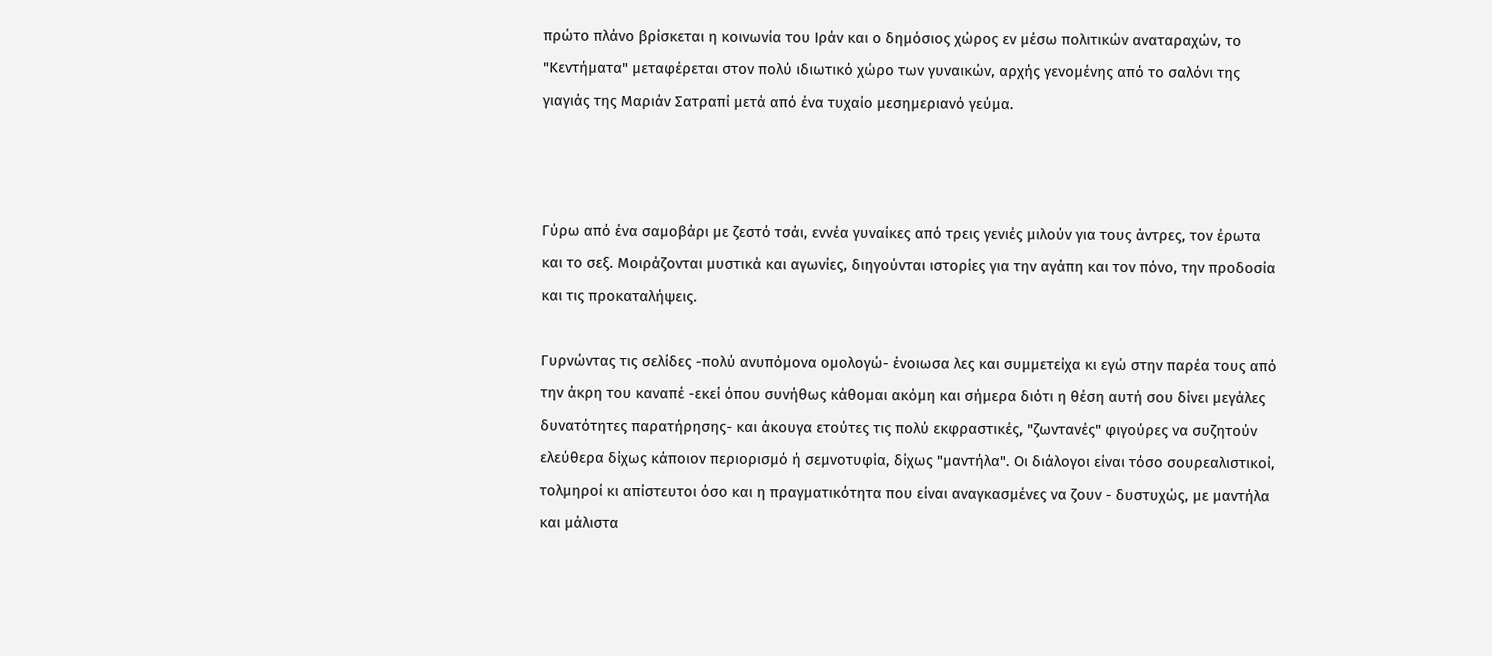πρώτο πλάνο βρίσκεται η κοινωνία του Ιράν και ο δημόσιος χώρος εν μέσω πολιτικών αναταραχών, το "Κεντήματα" μεταφέρεται στον πολύ ιδιωτικό χώρο των γυναικών, αρχής γενομένης από το σαλόνι της γιαγιάς της Μαριάν Σατραπί μετά από ένα τυχαίο μεσημεριανό γεύμα.



Γύρω από ένα σαμοβάρι με ζεστό τσάι, εννέα γυναίκες από τρεις γενιές μιλούν για τους άντρες, τον έρωτα και το σεξ. Μοιράζονται μυστικά και αγωνίες, διηγούνται ιστορίες για την αγάπη και τον πόνο, την προδοσία και τις προκαταλήψεις.

Γυρνώντας τις σελίδες -πολύ ανυπόμονα ομολογώ- ένοιωσα λες και συμμετείχα κι εγώ στην παρέα τους από την άκρη του καναπέ -εκεί όπου συνήθως κάθομαι ακόμη και σήμερα διότι η θέση αυτή σου δίνει μεγάλες δυνατότητες παρατήρησης- και άκουγα ετούτες τις πολύ εκφραστικές, "ζωντανές" φιγούρες να συζητούν ελεύθερα δίχως κάποιον περιορισμό ή σεμνοτυφία, δίχως "μαντήλα". Οι διάλογοι είναι τόσο σουρεαλιστικοί, τολμηροί κι απίστευτοι όσο και η πραγματικότητα που είναι αναγκασμένες να ζουν - δυστυχώς, με μαντήλα και μάλιστα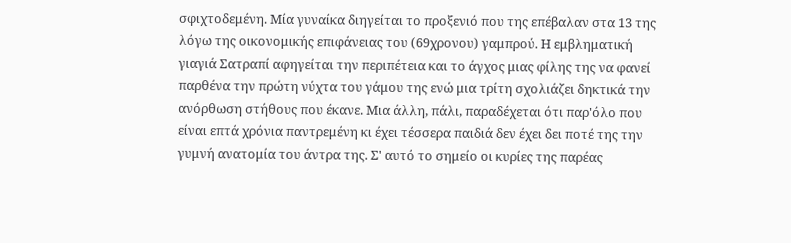σφιχτοδεμένη. Μία γυναίκα διηγείται το προξενιό που της επέβαλαν στα 13 της λόγω της οικονομικής επιφάνειας του (69χρονου) γαμπρού. Η εμβληματική γιαγιά Σατραπί αφηγείται την περιπέτεια και το άγχος μιας φίλης της να φανεί παρθένα την πρώτη νύχτα του γάμου της ενώ μια τρίτη σχολιάζει δηκτικά την ανόρθωση στήθους που έκανε. Μια άλλη, πάλι, παραδέχεται ότι παρ'όλο που είναι επτά χρόνια παντρεμένη κι έχει τέσσερα παιδιά δεν έχει δει ποτέ της την γυμνή ανατομία του άντρα της. Σ' αυτό το σημείο οι κυρίες της παρέας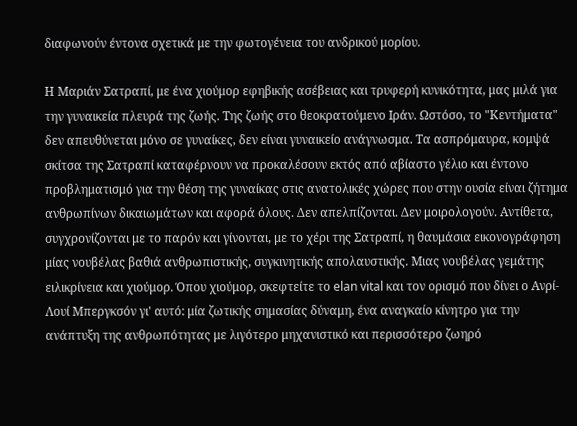διαφωνούν έντονα σχετικά με την φωτογένεια του ανδρικού μορίου.

Η Μαριάν Σατραπί, με ένα χιούμορ εφηβικής ασέβειας και τρυφερή κυνικότητα, μας μιλά για την γυναικεία πλευρά της ζωής. Της ζωής στο θεοκρατούμενο Ιράν. Ωστόσο, το "Κεντήματα" δεν απευθύνεται μόνο σε γυναίκες, δεν είναι γυναικείο ανάγνωσμα. Τα ασπρόμαυρα, κομψά σκίτσα της Σατραπί καταφέρνουν να προκαλέσουν εκτός από αβίαστο γέλιο και έντονο προβληματισμό για την θέση της γυναίκας στις ανατολικές χώρες που στην ουσία είναι ζήτημα ανθρωπίνων δικαιωμάτων και αφορά όλους. Δεν απελπίζονται. Δεν μοιρολογούν. Αντίθετα, συγχρονίζονται με το παρόν και γίνονται, με το χέρι της Σατραπί, η θαυμάσια εικονογράφηση μίας νουβέλας βαθιά ανθρωπιστικής, συγκινητικής απολαυστικής. Μιας νουβέλας γεμάτης ειλικρίνεια και χιούμορ. Όπου χιούμορ, σκεφτείτε το elan vital και τον ορισμό που δίνει ο Ανρί-Λουί Μπεργκσόν γι' αυτό: μία ζωτικής σημασίας δύναμη, ένα αναγκαίο κίνητρο για την ανάπτυξη της ανθρωπότητας με λιγότερο μηχανιστικό και περισσότερο ζωηρό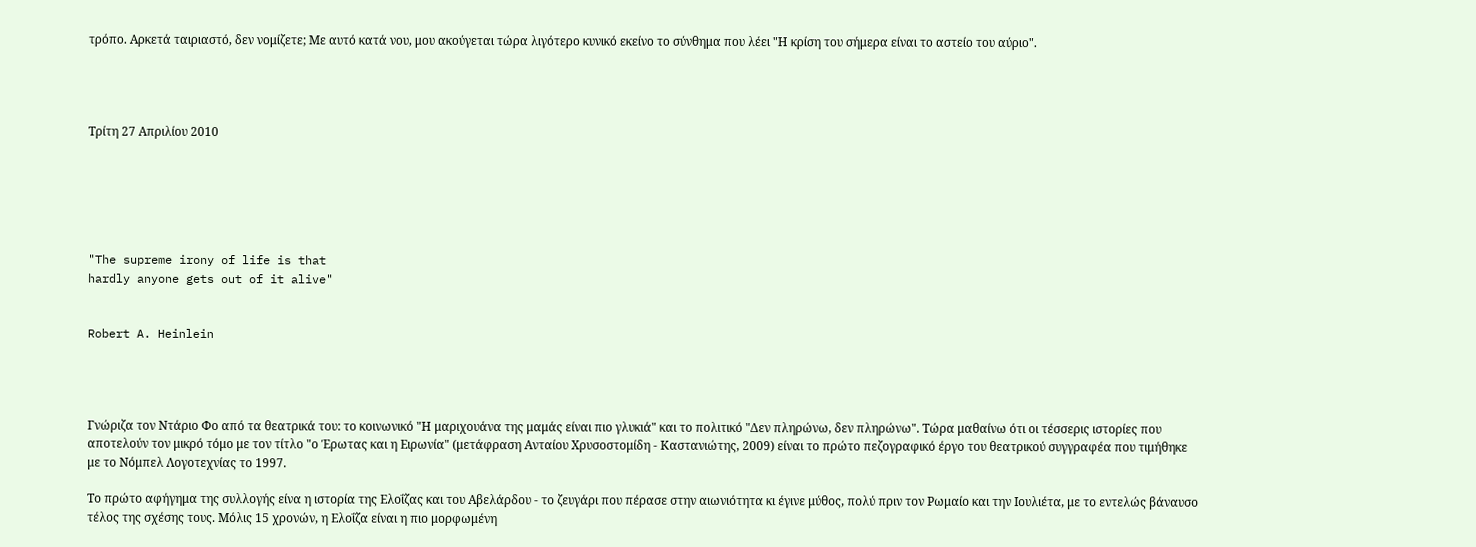τρόπο. Αρκετά ταιριαστό, δεν νομίζετε; Με αυτό κατά νου, μου ακούγεται τώρα λιγότερο κυνικό εκείνο το σύνθημα που λέει "Η κρίση του σήμερα είναι το αστείο του αύριο".




Τρίτη 27 Απριλίου 2010






"The supreme irony of life is that
hardly anyone gets out of it alive"


Robert A. Heinlein




Γνώριζα τον Ντάριο Φο από τα θεατρικά του: το κοινωνικό "Η μαριχουάνα της μαμάς είναι πιο γλυκιά" και το πολιτικό "Δεν πληρώνω, δεν πληρώνω". Τώρα μαθαίνω ότι οι τέσσερις ιστορίες που αποτελούν τον μικρό τόμο με τον τίτλο "ο Έρωτας και η Ειρωνία" (μετάφραση Ανταίου Χρυσοστομίδη - Καστανιώτης, 2009) είναι το πρώτο πεζογραφικό έργο του θεατρικού συγγραφέα που τιμήθηκε με το Νόμπελ Λογοτεχνίας το 1997.

Το πρώτο αφήγημα της συλλογής είνα η ιστορία της Ελοΐζας και του Αβελάρδου - το ζευγάρι που πέρασε στην αιωνιότητα κι έγινε μύθος, πολύ πριν τον Ρωμαίο και την Ιουλιέτα, με το εντελώς βάναυσο τέλος της σχέσης τους. Μόλις 15 χρονών, η Ελοΐζα είναι η πιο μορφωμένη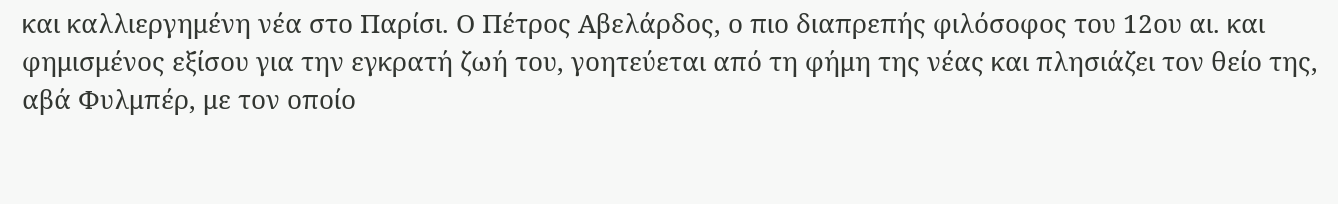και καλλιεργημένη νέα στο Παρίσι. Ο Πέτρος Αβελάρδος, ο πιο διαπρεπής φιλόσοφος του 12ου αι. και φημισμένος εξίσου για την εγκρατή ζωή του, γοητεύεται από τη φήμη της νέας και πλησιάζει τον θείο της, αβά Φυλμπέρ, με τον οποίο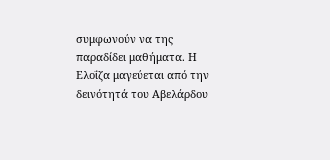συμφωνούν να της παραδίδει μαθήματα. Η Ελοΐζα μαγεύεται από την δεινότητά του Αβελάρδου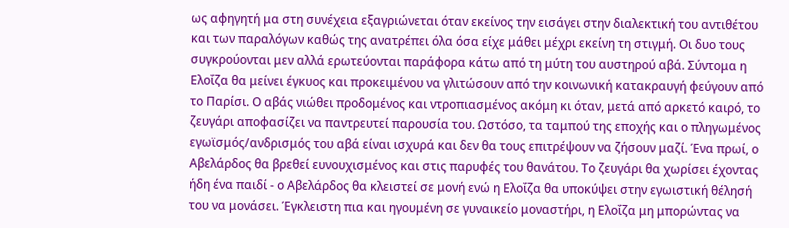ως αφηγητή μα στη συνέχεια εξαγριώνεται όταν εκείνος την εισάγει στην διαλεκτική του αντιθέτου και των παραλόγων καθώς της ανατρέπει όλα όσα είχε μάθει μέχρι εκείνη τη στιγμή. Οι δυο τους συγκρούονται μεν αλλά ερωτεύονται παράφορα κάτω από τη μύτη του αυστηρού αβά. Σύντομα η Ελοΐζα θα μείνει έγκυος και προκειμένου να γλιτώσουν από την κοινωνική κατακραυγή φεύγουν από το Παρίσι. Ο αβάς νιώθει προδομένος και ντροπιασμένος ακόμη κι όταν, μετά από αρκετό καιρό, το ζευγάρι αποφασίζει να παντρευτεί παρουσία του. Ωστόσο, τα ταμπού της εποχής και ο πληγωμένος εγωϊσμός/ανδρισμός του αβά είναι ισχυρά και δεν θα τους επιτρέψουν να ζήσουν μαζί. Ένα πρωί, ο Αβελάρδος θα βρεθεί ευνουχισμένος και στις παρυφές του θανάτου. Το ζευγάρι θα χωρίσει έχοντας ήδη ένα παιδί - ο Αβελάρδος θα κλειστεί σε μονή ενώ η Ελοΐζα θα υποκύψει στην εγωιστική θέλησή του να μονάσει. Έγκλειστη πια και ηγουμένη σε γυναικείο μοναστήρι, η Ελοΐζα μη μπορώντας να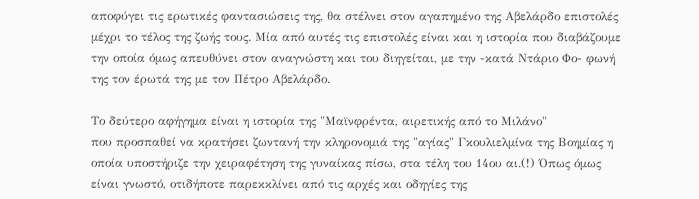αποφύγει τις ερωτικές φαντασιώσεις της, θα στέλνει στον αγαπημένο της Αβελάρδο επιστολές μέχρι το τέλος της ζωής τους. Μία από αυτές τις επιστολές είναι και η ιστορία που διαβάζουμε την οποία όμως απευθύνει στον αναγνώστη και του διηγείται, με την -κατά Ντάριο Φο- φωνή της τον έρωτά της με τον Πέτρο Αβελάρδο.

Το δεύτερο αφήγημα είναι η ιστορία της "Μαϊνφρέντα, αιρετικής από το Μιλάνο"
που προσπαθεί να κρατήσει ζωντανή την κληρονομιά της "αγίας" Γκουλιελμίνα της Βοημίας η οποία υποστήριζε την χειραφέτηση της γυναίκας πίσω, στα τέλη του 14ου αι.(!) Όπως όμως είναι γνωστό, οτιδήποτε παρεκκλίνει από τις αρχές και οδηγίες της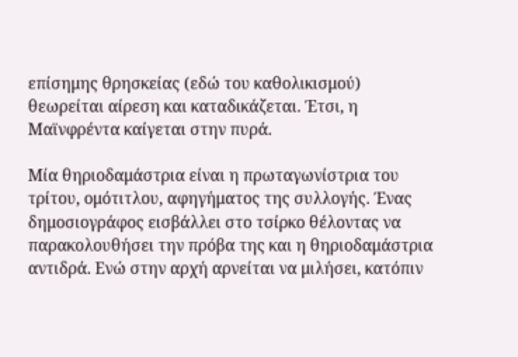επίσημης θρησκείας (εδώ του καθολικισμού) θεωρείται αίρεση και καταδικάζεται. Έτσι, η Μαϊνφρέντα καίγεται στην πυρά.

Μία θηριοδαμάστρια είναι η πρωταγωνίστρια του τρίτου, ομότιτλου, αφηγήματος της συλλογής. Ένας δημοσιογράφος εισβάλλει στο τσίρκο θέλοντας να παρακολουθήσει την πρόβα της και η θηριοδαμάστρια αντιδρά. Ενώ στην αρχή αρνείται να μιλήσει, κατόπιν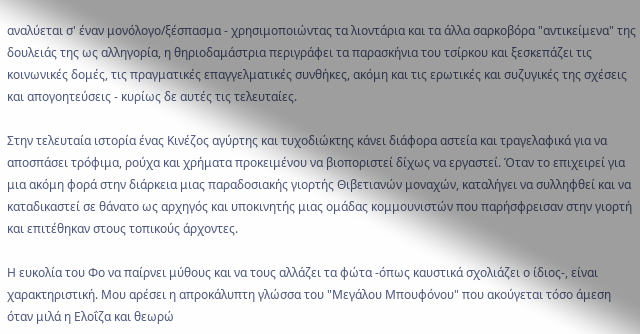αναλύεται σ' έναν μονόλογο/ξέσπασμα - χρησιμοποιώντας τα λιοντάρια και τα άλλα σαρκοβόρα "αντικείμενα" της δουλειάς της ως αλληγορία, η θηριοδαμάστρια περιγράφει τα παρασκήνια του τσίρκου και ξεσκεπάζει τις κοινωνικές δομές, τις πραγματικές επαγγελματικές συνθήκες, ακόμη και τις ερωτικές και συζυγικές της σχέσεις και απογοητεύσεις - κυρίως δε αυτές τις τελευταίες.

Στην τελευταία ιστορία ένας Κινέζος αγύρτης και τυχοδιώκτης κάνει διάφορα αστεία και τραγελαφικά για να αποσπάσει τρόφιμα, ρούχα και χρήματα προκειμένου να βιοποριστεί δίχως να εργαστεί. Όταν το επιχειρεί για μια ακόμη φορά στην διάρκεια μιας παραδοσιακής γιορτής Θιβετιανών μοναχών, καταλήγει να συλληφθεί και να καταδικαστεί σε θάνατο ως αρχηγός και υποκινητής μιας ομάδας κομμουνιστών που παρήσφρεισαν στην γιορτή και επιτέθηκαν στους τοπικούς άρχοντες.

Η ευκολία του Φο να παίρνει μύθους και να τους αλλάζει τα φώτα -όπως καυστικά σχολιάζει ο ίδιος-, είναι χαρακτηριστική. Μου αρέσει η απροκάλυπτη γλώσσα του "Μεγάλου Μπουφόνου" που ακούγεται τόσο άμεση όταν μιλά η Ελοΐζα και θεωρώ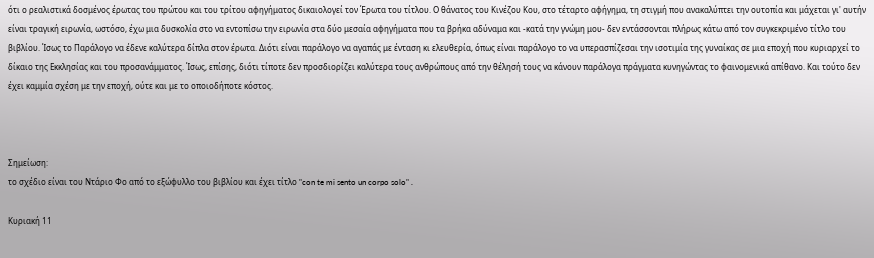ότι ο ρεαλιστικά δοσμένος έρωτας του πρώτου και του τρίτου αφηγήματος δικαιολογεί τον Έρωτα του τίτλου. Ο θάνατος του Κινέζου Κου, στο τέταρτο αφήγημα, τη στιγμή που ανακαλύπτει την ουτοπία και μάχεται γι' αυτήν είναι τραγική ειρωνία, ωστόσο, έχω μια δυσκολία στο να εντοπίσω την ειρωνία στα δύο μεσαία αφηγήματα που τα βρήκα αδύναμα και -κατά την γνώμη μου- δεν εντάσσονται πλήρως κάτω από τον συγκεκριμένο τίτλο του βιβλίου. Ίσως το Παράλογο να έδενε καλύτερα δίπλα στον έρωτα. Διότι είναι παράλογο να αγαπάς με ένταση κι ελευθερία, όπως είναι παράλογο το να υπερασπίζεσαι την ισοτιμία της γυναίκας σε μια εποχή που κυριαρχεί το δίκαιο της Εκκλησίας και του προσανάμματος. Ίσως, επίσης, διότι τίποτε δεν προσδιορίζει καλύτερα τους ανθρώπους από την θέλησή τους να κάνουν παράλογα πράγματα κυνηγώντας το φαινομενικά απίθανο. Και τούτο δεν έχει καμμία σχέση με την εποχή, ούτε και με το οποιοδήποτε κόστος.



Σημείωση:
το σχέδιο είναι του Ντάριο Φο από το εξώφυλλο του βιβλίου και έχει τίτλο "con te mi sento un corpo solo" .

Κυριακή 11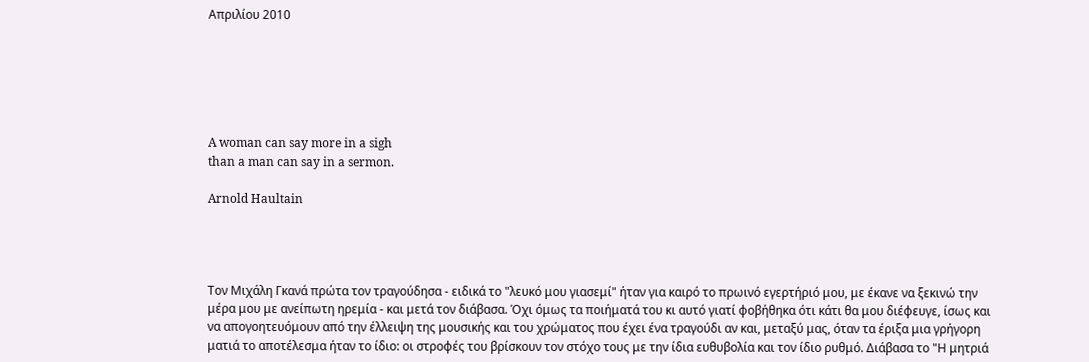Απριλίου 2010






A woman can say more in a sigh
than a man can say in a sermon.

Arnold Haultain




Τον Μιχάλη Γκανά πρώτα τον τραγούδησα - ειδικά το "λευκό μου γιασεμί" ήταν για καιρό το πρωινό εγερτήριό μου, με έκανε να ξεκινώ την μέρα μου με ανείπωτη ηρεμία - και μετά τον διάβασα. Όχι όμως τα ποιήματά του κι αυτό γιατί φοβήθηκα ότι κάτι θα μου διέφευγε, ίσως και να απογοητευόμουν από την έλλειψη της μουσικής και του χρώματος που έχει ένα τραγούδι αν και, μεταξύ μας, όταν τα έριξα μια γρήγορη ματιά το αποτέλεσμα ήταν το ίδιο: οι στροφές του βρίσκουν τον στόχο τους με την ίδια ευθυβολία και τον ίδιο ρυθμό. Διάβασα το "Η μητριά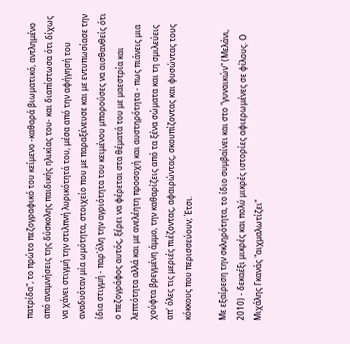πατρίδα", το πρώτο πεζογραφικό του κείμενο -καθαρά βιωματικό, αντλημένο από αναμνήσεις της δύσκολης παιδικής ηλικίας του- και διαπίστωσα ότι δίχως να χάνει στιγμή την στιλπνή λυρικότητά του, μέσα από την αφήγησή του αναδυόταν μία ωμότητα, στοιχείο που με παραξένευσε και με εντυπωσίασε την ίδια στιγμή - παρ'όλη την αγριότητα του κειμένου μπορούσες να αισθανθείς ότι ο πεζογράφος αυτός, ξέρει να φέρεται στα θέματά του με μαεστρία και λεπτότητα αλλά και με ανελέητη προσοχή και αυστηρότητα - πως πιάνεις μια χούφτα βρεγμένη άμμο, την καθαρίζεις από τα ξένα σώματα και τη σμιλεύεις απ' όλες τις μεριές πιέζοντας, αφαιρώντας, σκουπίζοντας και φυσώντας τους κόκκους που περισσεύουν; Έτσι.

Με εξαίρεση την σκληρότητα, το ίδιο συμβαίνει και στο "γυναικών" (Μελάνι, 2010) - δεκαέξι μικρές και πολύ μικρές ιστορίες αφιερωμένες σε φίλους. Ο Μιχάλης Γκανάς "αιχμαλωτίζει"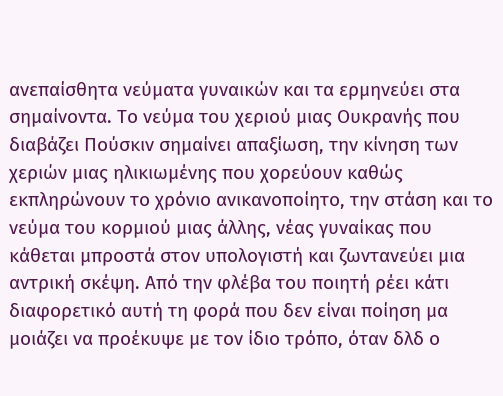ανεπαίσθητα νεύματα γυναικών και τα ερμηνεύει στα σημαίνοντα. Το νεύμα του χεριού μιας Ουκρανής που διαβάζει Πούσκιν σημαίνει απαξίωση, την κίνηση των χεριών μιας ηλικιωμένης που χορεύουν καθώς εκπληρώνουν το χρόνιο ανικανοποίητο, την στάση και το νεύμα του κορμιού μιας άλλης, νέας γυναίκας που κάθεται μπροστά στον υπολογιστή και ζωντανεύει μια αντρική σκέψη. Από την φλέβα του ποιητή ρέει κάτι διαφορετικό αυτή τη φορά που δεν είναι ποίηση μα μοιάζει να προέκυψε με τον ίδιο τρόπο, όταν δλδ ο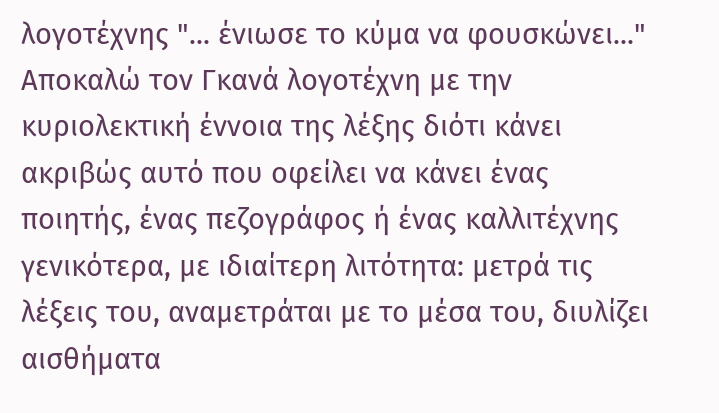λογοτέχνης "... ένιωσε το κύμα να φουσκώνει..." Αποκαλώ τον Γκανά λογοτέχνη με την κυριολεκτική έννοια της λέξης διότι κάνει ακριβώς αυτό που οφείλει να κάνει ένας ποιητής, ένας πεζογράφος ή ένας καλλιτέχνης γενικότερα, με ιδιαίτερη λιτότητα: μετρά τις λέξεις του, αναμετράται με το μέσα του, διυλίζει αισθήματα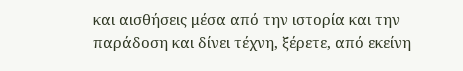και αισθήσεις μέσα από την ιστορία και την παράδοση και δίνει τέχνη, ξέρετε, από εκείνη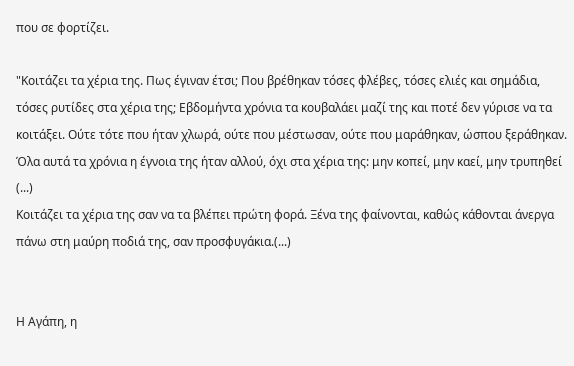που σε φορτίζει.

"Κοιτάζει τα χέρια της. Πως έγιναν έτσι; Που βρέθηκαν τόσες φλέβες, τόσες ελιές και σημάδια, τόσες ρυτίδες στα χέρια της; Εβδομήντα χρόνια τα κουβαλάει μαζί της και ποτέ δεν γύρισε να τα κοιτάξει. Ούτε τότε που ήταν χλωρά, ούτε που μέστωσαν, ούτε που μαράθηκαν, ώσπου ξεράθηκαν.
Όλα αυτά τα χρόνια η έγνοια της ήταν αλλού, όχι στα χέρια της: μην κοπεί, μην καεί, μην τρυπηθεί (...)
Κοιτάζει τα χέρια της σαν να τα βλέπει πρώτη φορά. Ξένα της φαίνονται, καθώς κάθονται άνεργα πάνω στη μαύρη ποδιά της, σαν προσφυγάκια.(...)


Η Αγάπη, η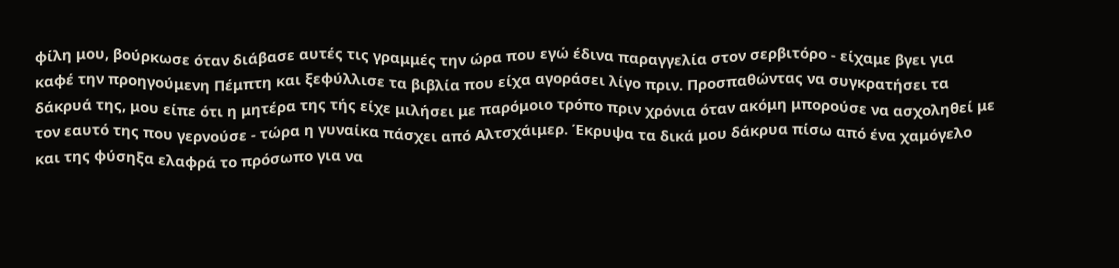φίλη μου, βούρκωσε όταν διάβασε αυτές τις γραμμές την ώρα που εγώ έδινα παραγγελία στον σερβιτόρο - είχαμε βγει για καφέ την προηγούμενη Πέμπτη και ξεφύλλισε τα βιβλία που είχα αγοράσει λίγο πριν. Προσπαθώντας να συγκρατήσει τα δάκρυά της, μου είπε ότι η μητέρα της τής είχε μιλήσει με παρόμοιο τρόπο πριν χρόνια όταν ακόμη μπορούσε να ασχοληθεί με τον εαυτό της που γερνούσε - τώρα η γυναίκα πάσχει από Αλτσχάιμερ. Έκρυψα τα δικά μου δάκρυα πίσω από ένα χαμόγελο και της φύσηξα ελαφρά το πρόσωπο για να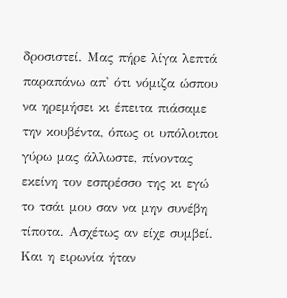δροσιστεί. Μας πήρε λίγα λεπτά παραπάνω απ' ότι νόμιζα ώσπου να ηρεμήσει κι έπειτα πιάσαμε την κουβέντα, όπως οι υπόλοιποι γύρω μας άλλωστε, πίνοντας εκείνη τον εσπρέσσο της κι εγώ το τσάι μου σαν να μην συνέβη τίποτα. Ασχέτως αν είχε συμβεί. Και η ειρωνία ήταν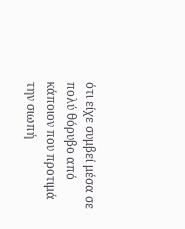ότι είχε συμβεί μέσα σε πολύ θόρυβο από κάποιον που προτιμά την σιωπή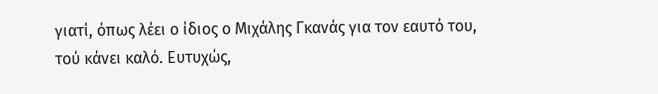γιατί, όπως λέει ο ίδιος ο Μιχάλης Γκανάς για τον εαυτό του, τού κάνει καλό. Ευτυχώς,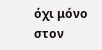όχι μόνο στον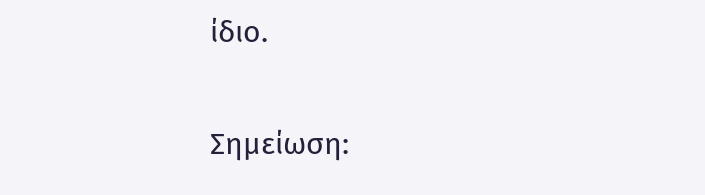ίδιο.

Σημείωση: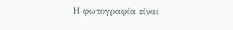Η φωτογραφία είναι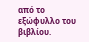από το εξώφυλλο του βιβλίου.